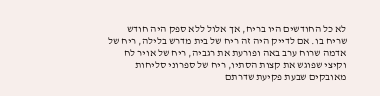לא כל החודשים היו בריח, אך אלול ללא ספק היה חודש שריח בו. אם לדייק היה זה ריח של בית מדרש בלילה, ריח של אדמה שרוח ערב באה ופורעת את רגביה, ריח של אויר לח וקיצי שפוגש את קצות הסתיו, ריח של ספרוני סליחות מאובקים שבעת פקיעת שדרתם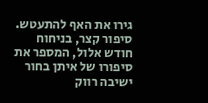גירו את האף להתעטש.
סיפור קצר, בניחוח חודש אלול, המספר את סיפורו של איתן בחור ישיבה רווק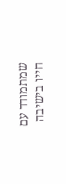שמתמודד עם חייו בישיבה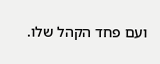ועם פחד הקהל שלו.